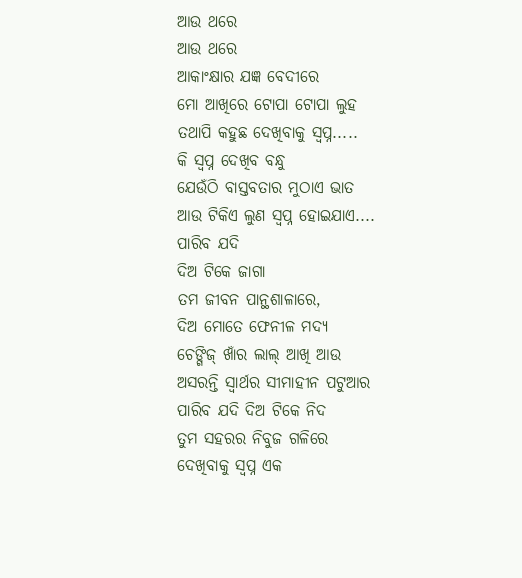ଆଉ ଥରେ
ଆଉ ଥରେ
ଆକାଂକ୍ଷାର ଯଜ୍ଞ ବେଦୀରେ
ମୋ ଆଖିରେ ଟୋପା ଟୋପା ଲୁହ
ତଥାପି କହୁଛ ଦେଖିବାକୁ ସ୍ୱପ୍ନ.....
କି ସ୍ୱପ୍ନ ଦେଖିବ ବନ୍ଧୁ
ଯେଉଁଠି ବାସ୍ତବତାର ମୁଠାଏ ଭାତ
ଆଉ ଟିକିଏ ଲୁଣ ସ୍ୱପ୍ନ ହୋଇଯାଏ....
ପାରିବ ଯଦି
ଦିଅ ଟିକେ ଜାଗା
ତମ ଜୀବନ ପାନ୍ଥଶାଳାରେ,
ଦିଅ ମୋତେ ଫେନୀଳ ମଦ୍ୟ
ଚେଙ୍ଗିଜ୍ ଖାଁର ଲାଲ୍ ଆଖି ଆଉ
ଅସରନ୍ତି ସ୍ୱାର୍ଥର ସୀମାହୀନ ପଟୁଆର
ପାରିବ ଯଦି ଦିଅ ଟିକେ ନିଦ
ତୁମ ସହରର ନିବୁଜ ଗଳିରେ
ଦେଖିବାକୁ ସ୍ୱପ୍ନ ଏକ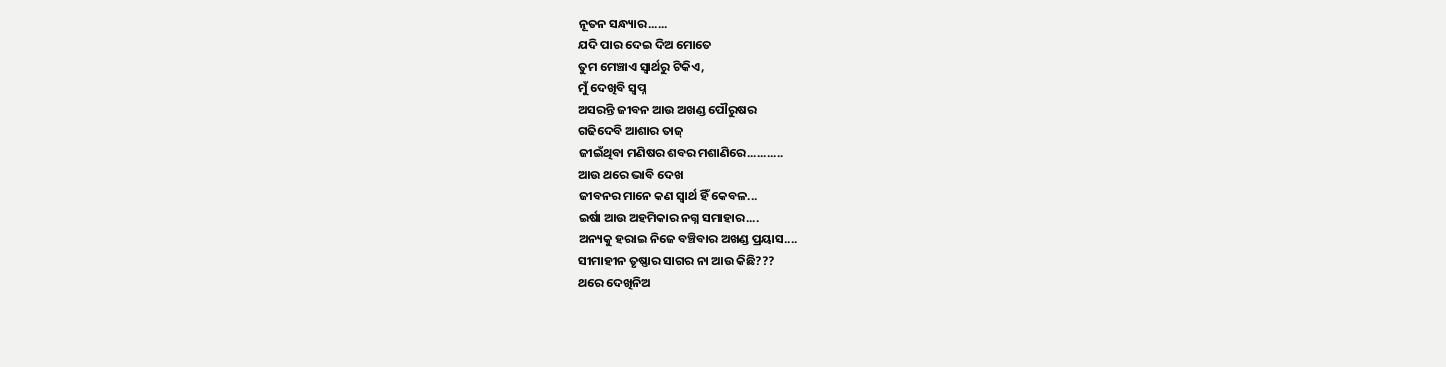ନୂତନ ସନ୍ଧ୍ୟାର......
ଯଦି ପାର ଦେଇ ଦିଅ ମୋତେ
ତୁମ ମେଞ୍ଚାଏ ସ୍ୱାର୍ଥରୁ ଟିକିଏ,
ମୁଁ ଦେଖିବି ସ୍ୱପ୍ନ
ଅସରନ୍ତି ଜୀବନ ଆଉ ଅଖଣ୍ଡ ପୌରୁଷର
ଗଢିଦେବି ଆଶାର ତାଜ୍
ଜୀଇଁଥିବା ମଣିଷର ଶବର ମଶାଣିରେ...........
ଆଉ ଥରେ ଭାବି ଦେଖ
ଜୀବନର ମାନେ କଣ ସ୍ୱାର୍ଥ ହିଁ କେବଳ...
ଇର୍ଷା ଆଉ ଅହମିକାର ନଗ୍ନ ସମାହାର....
ଅନ୍ୟକୁ ହରାଇ ନିଜେ ବଞ୍ଚିବାର ଅଖଣ୍ଡ ପ୍ରୟାସ....
ସୀମାହୀନ ତୃଷ୍ଣାର ସାଗର ନା ଆଉ କିଛି???
ଥରେ ଦେଖିନିଅ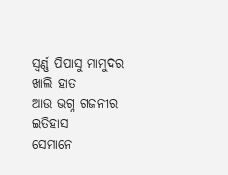ସ୍ୱର୍ଣ୍ଣ ପିପାସୁ ମାମୁଦର ଖାଲି ହାତ
ଆଉ ଭଗ୍ନ ଗଜନୀର ଇତିହାସ
ସେମାନେ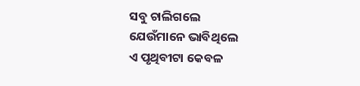ସବୁ ଚାଲିଗଲେ
ଯେଉଁମାନେ ଭାବିଥିଲେ
ଏ ପୃଥିବୀଟା କେବଳ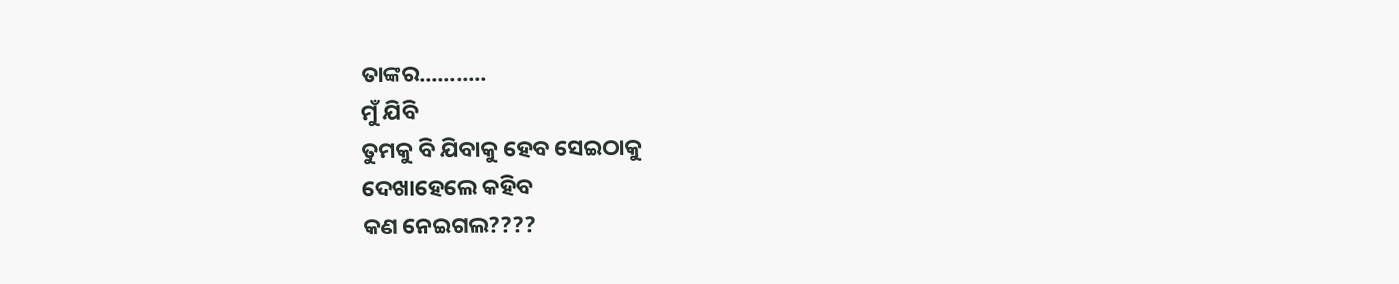ତାଙ୍କର...........
ମୁଁ ଯିବି
ତୁମକୁ ବି ଯିବାକୁ ହେବ ସେଇଠାକୁ
ଦେଖାହେଲେ କହିବ
କଣ ନେଇଗଲ????